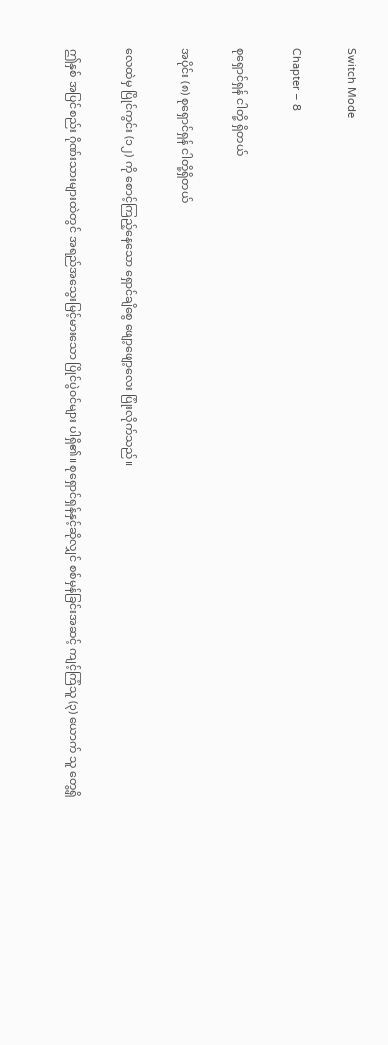Switch Mode

Chapter – 8

စုရှောင်ရှန် ငါတို့ ရှိတယ်

အပိုင်း (၈) စုရှောင်ရှန် ငါတို့ရှိတယ်

လေထဲမှ ပြိုင်ကွင်း (၁၂) ကို စောင့်ကြည့်နေသော ရှောင်ချိစွေ ဖျော့ဖျော့လေး ပြုံးလိုက်သည်။

ဤနှစ် အပြင်စည်း ဂိုဏ်းသားများထဲတွင် အရည်အသွေးမြင့်မားသော ပြိုင်ပွဲ၀င်များ ပါရှိ၏။ စုရှောင်ရှန်နှင့်ဆိုလျှင် စစ်မှန်ခြင်းအဆင့် ကျင့်ကြံသူ (၃) ယောက် သူ တွေ့ရှိ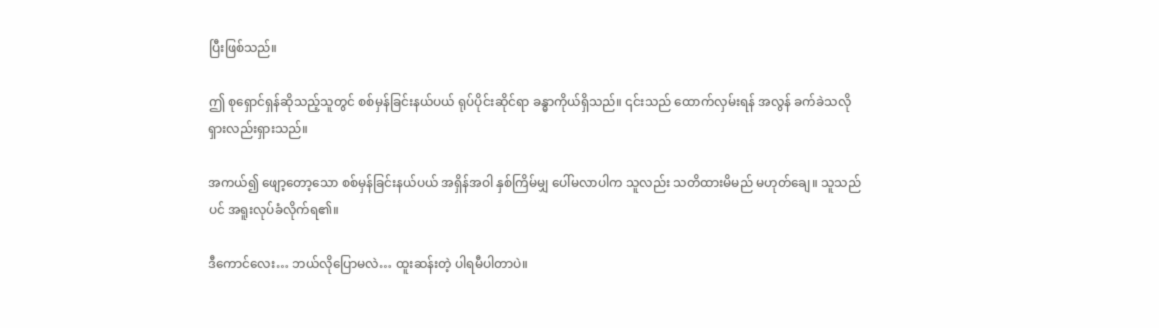ပြီးဖြစ်သည်။

ဤ စုရှောင်ရှန်ဆိုသည့်သူတွင် စစ်မှန်ခြင်းနယ်ပယ် ရုပ်ပိုင်းဆိုင်ရာ ခန္ဓာကိုယ်ရှိသည်။ ၎င်းသည် ထောက်လှမ်းရန် အလွန် ခက်ခဲသလို ရှားလည်းရှားသည်။

အကယ်၍ ဖျော့တော့သော စစ်မှန်ခြင်းနယ်ပယ် အရှိန်အဝါ နှစ်ကြိမ်မျှ ပေါ်မလာပါက သူလည်း သတိထားမိမည် မဟုတ်ချေ။ သူသည်ပင် အရူးလုပ်ခံလိုက်ရ၏။

ဒီကောင်လေး… ဘယ်လိုပြောမလဲ… ထူးဆန်းတဲ့ ပါရမီပါတာပဲ။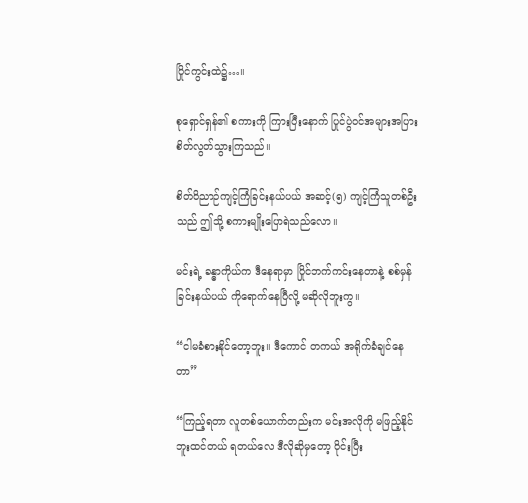ပြိုင်ကွင်းထဲ၌…။

စုရှောင်ရှန်၏ စကားကို ကြားပြီးနောက် ပြုင်ပွဲ၀င်အများအပြား စိတ်လွတ်သွားကြသည်။

စိတ်ဝိညာဉ်ကျင့်ကြံခြင်းနယ်ပယ် အဆင့်(၅) ကျင့်ကြံသူတစ်ဦးသည် ဤသို့ စကားမျိုးပြောရဲသည်လော။

မင်းရဲ့ ခန္ဓာကိုယ်က ဒီနေရာမှာ ပြိုင်ဘက်ကင်းနေတာနဲ့ စစ်မှန်ခြင်းနယ်ပယ် ကိုရောက်နေပြီလို့ မဆိုလိုဘူးကွ။

“ငါမခံစားနိုင်တော့ဘူး။ ဒီကောင် တကယ် အရိုက်ခံ‌ချင်နေတာ”

“ကြည့်ရတာ လူတစ်ယောက်တည်းက မင်းအလိုကို မဖြည့်နိုင်ဘူးထင်တယ် ရတယ်လေ ဒီလိုဆိုမှတော့ ဝိုင်းပြီး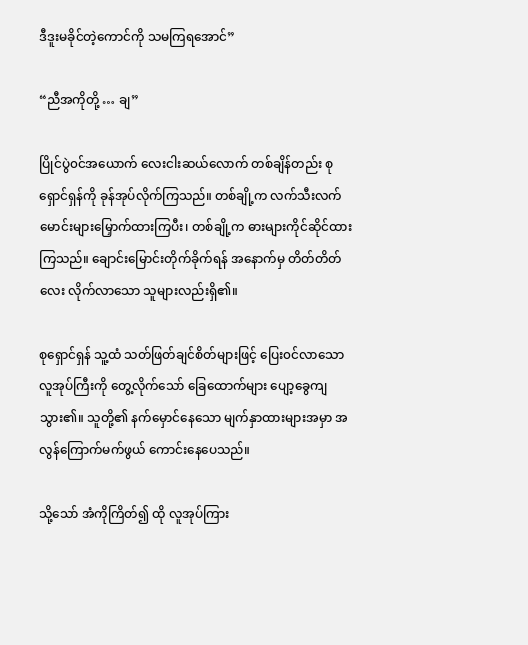ဒီဒူးမခိုင်တဲ့ကောင်ကို သမကြရအောင်”

“ညီအကိုတို့ … ချ”

ပြိုင်ပွဲ၀င်အယောက် လေးငါးဆယ်လောက် တစ်ချိန်တည်း စုရှောင်ရှန်ကို ခုန်အုပ်လိုက်ကြသည်။ တစ်ချို့က လက်သီးလက်မောင်းများမြှောက်ထားကြပီး၊ တစ်ချို့က ဓားများကိုင်ဆိုင်ထားကြသည်။ ချောင်းမြောင်းတိုက်ခိုက်ရန် အနောက်မှ တိတ်တိတ်လေး လိုက်လာသော သူများလည်းရှိ၏။

စုရှောင်ရှန် သူ့ထံ သတ်ဖြတ်ချင်စိတ်များဖြင့် ပြေး၀င်လာသော လူအုပ်ကြီးကို တွေ့လိုက်သော် ခြေထောက်များ ပျော့ခွေကျသွား၏။ သူတို့၏ နက်မှောင်နေသော မျက်နှာထားများအမှာ အလွန်ကြောက်မက်ဖွယ် ကောင်းနေပေသည်။

သို့သော် အံကိုကြိတ်၍ ထို လူအုပ်ကြား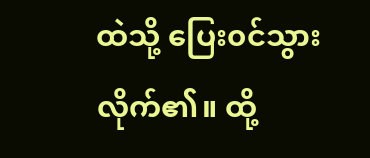ထဲသို့ ပြေး၀င်သွားလိုက်၏။ ထို့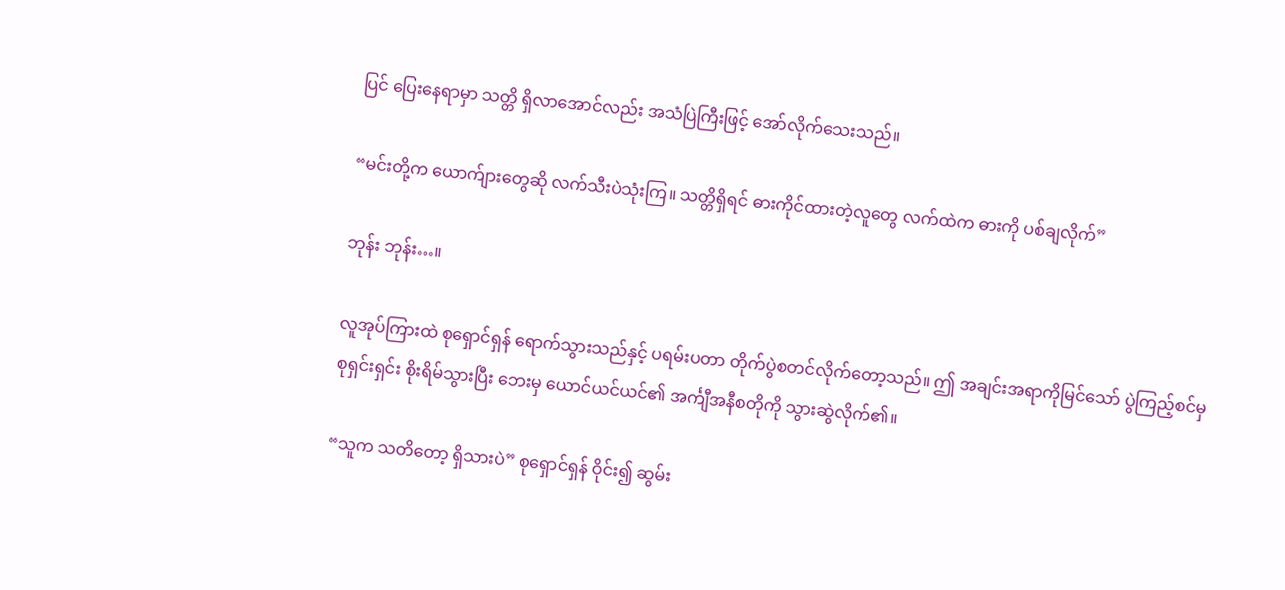ပြင် ပြေးနေရာမှာ သတ္တိ ရှိလာအောင်လည်း အသံပြဲကြီးဖြင့် အော်လိုက်သေးသည်။

“မင်းတို့က ယောက်ျားတွေဆို လက်သီးပဲသုံးကြ‌။ သတ္တိရှိရင် ဓားကိုင်ထားတဲ့လူတွေ လက်ထဲက ဓားကို ပစ်ချလိုက်”

ဘုန်း ဘုန်း…။

လူအုပ်ကြားထဲ စုရှောင်ရှန် ရောက်သွားသည်နှင့် ပရမ်းပတာ တိုက်ပွဲစတင်လိုက်တော့သည်။ ဤ အချင်းအရာကိုမြင်သော် ပွဲကြည့်စင်မှ စုရှင်းရှင်း စိုးရိမ်သွားပြီး ဘေးမှ ယောင်ယင်ယင်၏ အင်္ကျီအနီစတိုကို သွားဆွဲလိုက်၏။

“သူက သတိတော့ ရှိသားပဲ” စုရှောင်ရှန် ဝိုင်း၍ ဆွမ်း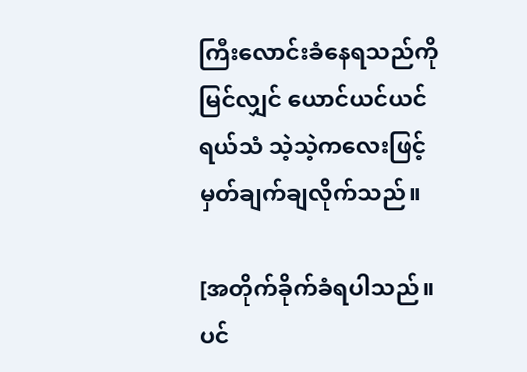ကြီးလောင်းခံနေရသည်ကို မြင်လျှင် ယောင်ယင်ယင် ရယ်သံ သဲ့သဲ့‌ကလေးဖြင့် မှတ်ချက်ချလိုက်သည်။

[အတိုက်ခိုက်ခံရပါသည်။ ပင်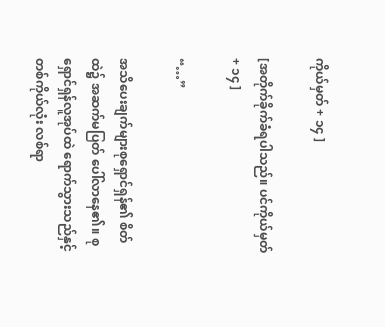ကိုယ်မှတ် + ၁၄ ]

[အတိုက်ခိုက်ခံရပါသည်။ ပင်ကိုယ်မှတ် + ၁၄ ]

“…”

အသိပေးချက်များစုရှောင်ရှန်၏ စိတ်ထဲ၌ အဆက်မပြတ် ပေါ်လာနေ၏။ စုရှောင်ရှန်လူအုပ်ထဲ ရောက်သွားသည်နှင့် တစ်ကိုယ်လုံး လစ်ရာ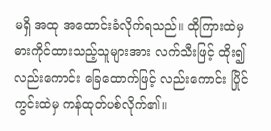မရှိ အထု အထောင်းခံလိုက်ရသည်။ ထိုကြားထဲမှ ဓားကိုင်ထားသည့်သူများအား လက်သီးဖြင့် ထိုး၍လည်းကောင်း ခြေထောက်ဖြင့် လည်းကောင်း ပြိုင်ကွင်းထဲမှ ကန်ထုတ်ပစ်လိုက်၏။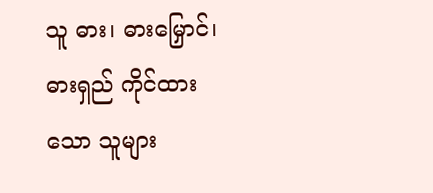သူ ဓား၊ ဓားမြှောင်၊ ဓားရှည် ကိုင်ထားသော သူများ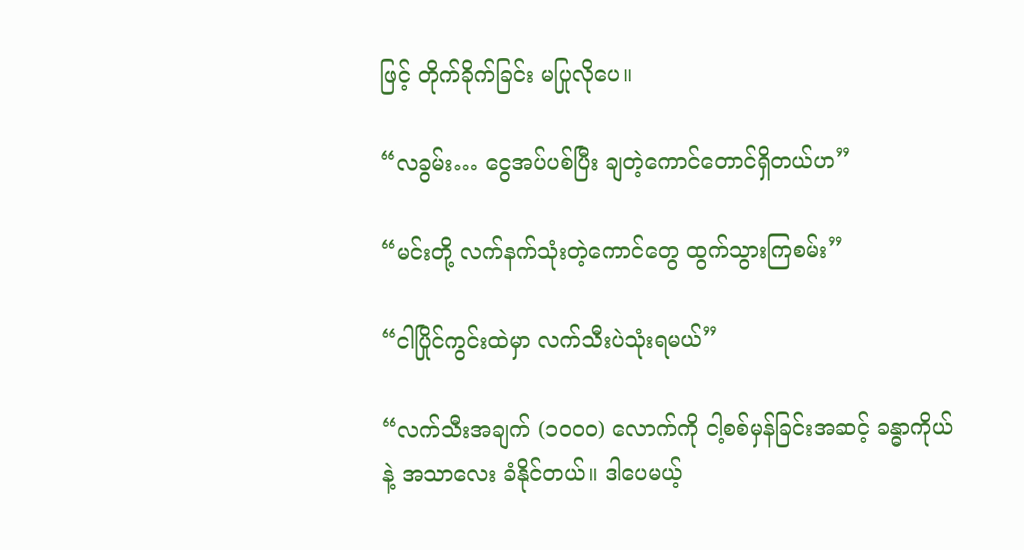ဖြင့် တိုက်ခိုက်ခြင်း မပြုလိုပေ။

“လခွမ်း… ငွေအပ်ပစ်ပြီး ချတဲ့ကောင်တောင်ရှိတယ်ဟ”

“မင်းတို့ လက်နက်သုံးတဲ့ကောင်တွေ ထွက်သွားကြစမ်း”

“ငါပြိုင်ကွင်းထဲမှာ လက်သီးပဲသုံးရမယ်”

“လက်သီးအချက် (၁၀၀၀) လောက်ကို ငါ့စစ်မှန်ခြင်းအဆင့် ခန္ဓာကိုယ်နဲ့ အသာလေး ခံနိုင်တယ်။ ဒါပေမယ့်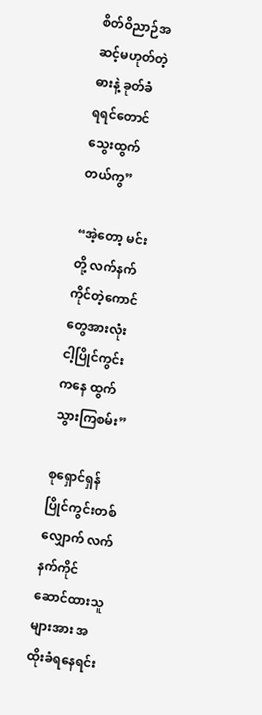စိတ်ဝိညာဉ်အဆင့်မဟုတ်တဲ့ ဓားနဲ့ ခုတ်ခံရ‌ရင်တောင် သွေးထွက်တယ်ကွ”

“အဲ့တော့ မင်းတို့ လက်နက်ကိုင်တဲ့ကောင်တွေအားလုံး ငါ့ပြိုင်ကွင်းကနေ ထွက်သွားကြစမ်း”

စုရှောင်ရှန် ပြိုင်ကွင်းတစ်လျှောက် လက်နက်ကိုင်ဆောင်ထားသူများအား အထိုးခံရနေရင်း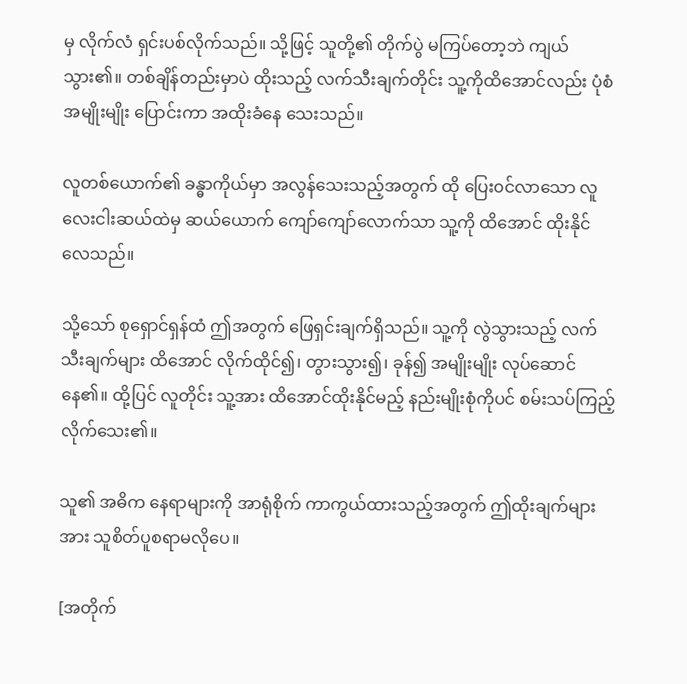မှ လိုက်လံ ရှင်းပစ်လိုက်သည်။ သို့ဖြင့် သူတို့၏ တိုက်ပွဲ မကြပ်တော့ဘဲ ကျယ်သွား၏။ တစ်ချိန်တည်းမှာပဲ ထိုးသည့် လက်သီးချက်တိုင်း သူ့ကိုထိအောင်လည်း ပုံစံ အမျိုးမျိုး ပြောင်းကာ အထိုးခံနေ သေးသည်။

လူတစ်ယောက်၏ ခန္ဓာကိုယ်မှာ အလွန်သေးသည့်အတွက် ထို ပြေး၀င်လာသော လူလေးငါးဆယ်ထဲမှ ဆယ်ယောက် ကျော်ကျော်လောက်သာ သူ့ကို ထိအောင် ထိုးနိုင်လေသည်။

သို့သော် စုရှောင်ရှန်ထံ ဤအတွက် ဖြေရှင်းချက်ရှိသည်။ သူ့ကို လွဲသွားသည့် လက်သီးချက်များ ထိအောင် လိုက်ထိုင်၍၊ တွားသွား၍၊ ခုန်၍ အမျိုးမျိုး လုပ်ဆောင်နေ၏။ ထို့ပြင် လူတိုင်း သူ့အား ထိအောင်ထိုးနိုင်မည့် နည်းမျိုးစုံကိုပင် စမ်းသပ်ကြည့်လိုက်သေး၏။

သူ၏ အဓိက နေရာများကို အာရုံစိုက် ကာကွယ်ထားသည့်အတွက် ဤထိုးချက်များအား သူစိတ်ပူစရာမလိုပေ။

[အတိုက်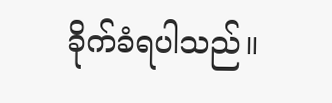ခိုက်ခံရပါသည်။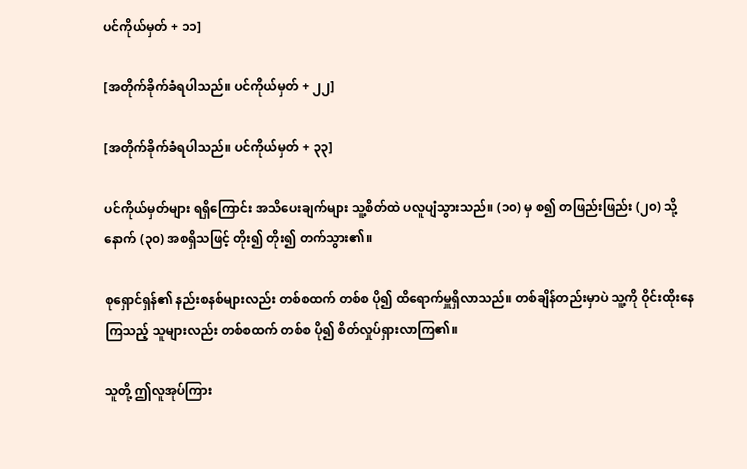ပင်ကိုယ်မှတ် + ၁၁]

[အတိုက်ခိုက်ခံရပါသည်။ ပင်ကိုယ်မှတ် + ၂၂]

[အတိုက်ခိုက်ခံရပါသည်။ ပင်ကိုယ်မှတ် + ၃၃]

ပင်ကိုယ်မှတ်များ ရရှိကြောင်း အသိပေးချက်များ သူ့စိတ်ထဲ ပလူပျံသွားသည်။ (၁၀) မှ စ၍ တဖြည်းဖြည်း (၂၀) သို့နောက် (၃၀) အစရှိသဖြင့် တိုး၍ တိုး၍ တက်သွား၏။

စုရှောင်ရှန်၏ နည်းစနစ်များလည်း တစ်စထက် တစ်စ ပို၍ ထိရောက်မှူရှိလာသည်။ တစ်ချိန်တည်းမှာပဲ သူ့ကို ဝိုင်းထိုးနေကြသည့် သူများလည်း တစ်စထက် တစ်စ ပို၍ စိတ်လှုပ်ရှားလာကြ၏။

သူတို့ ဤလူအုပ်ကြား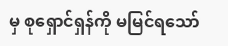မှ စုရှောင်ရှန်ကို မမြင်ရသော်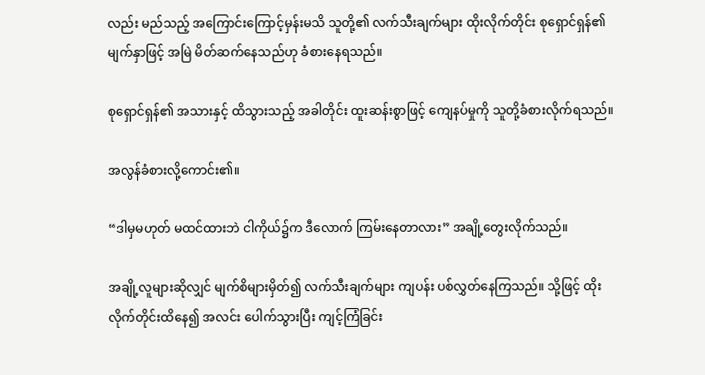လည်း မည်သည့် အကြောင်းကြောင့်မှန်းမသိ သူတို့၏ လက်သီးချက်များ ထိုးလိုက်တိုင်း စုရှောင်ရှန်၏ မျက်နှာဖြင့် အမြဲ မိတ်ဆက်နေသည်ဟု ခံစားနေရသည်။

စုရှောင်ရှန်၏ အသားနှင့် ထိသွားသည့် အခါတိုင်း ထူးဆန်းစွာဖြင့် ကျေနပ်မှုကို သူတို့ခံစားလိုက်ရသည်။

အလွန်ခံစားလို့ကောင်း၏။

“ဒါမှမဟုတ် မထင်ထားဘဲ ငါကိုယ်၌က ‌ဒီလောက် ကြမ်းနေတာလား” အချို့တွေးလိုက်သည်။

အချို့လူများဆိုလျှင် မျက်စိများမှိတ်၍ လက်သီးချက်များ ကျပန်း ပစ်လွှတ်နေကြသည်။ သို့ဖြင့် ထိုးလိုက်တိုင်းထိနေ၍ အလင်း‌ ပေါက်သွားပြီး ကျင့်ကြံခြင်း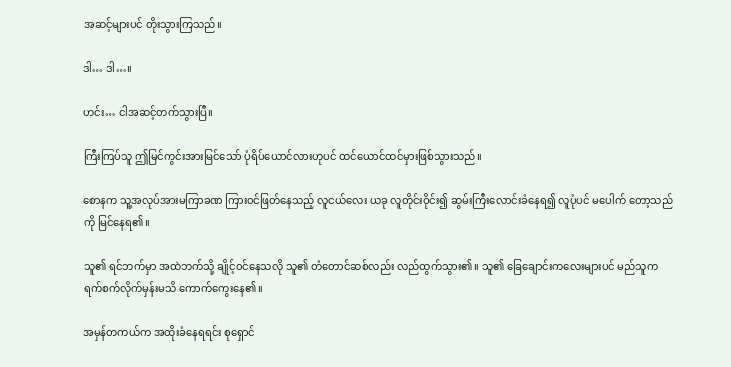အဆင့်များပင် တိုးသွားကြသည်။

ဒါ… ဒါ…။

ဟင်း… ငါအဆင့်တက်သွားပြီ။

ကြီးကြပ်သူ ဤမြင်ကွင်းအားမြင်သော် ပုံရိပ်ယောင်လားဟုပင် ထင်ယောင်ထင်မှားဖြစ်သွားသည်။

စောနက သူ့အလုပ်အားမကြာခဏ ကြား၀င်ဖြတ်နေသည့် လူငယ်လေး ယခု လူတိုင်းဝိုင်း၍ ဆွမ်းကြီးလောင်းခံနေရ၍ လူပုံပင် မပေါက်‌ တော့သည်ကို ‌မြင်နေရ၏။

သူ၏ ရင်ဘက်မှာ အထဲဘက်သို့ ချိုင့်၀င်နေသလို သူ၏ တံတောင်ဆစ်လည်း လည်ထွက်သွား၏။ သူ၏ ခြေချောင်းကလေးများပင် မည်သူက ရက်စက်လိုက်မှန်းမသိ ကောက်ကွေးနေ၏။

အမှန်တကယ်က အထိုး‌ခံနေရရင်း စုရှောင်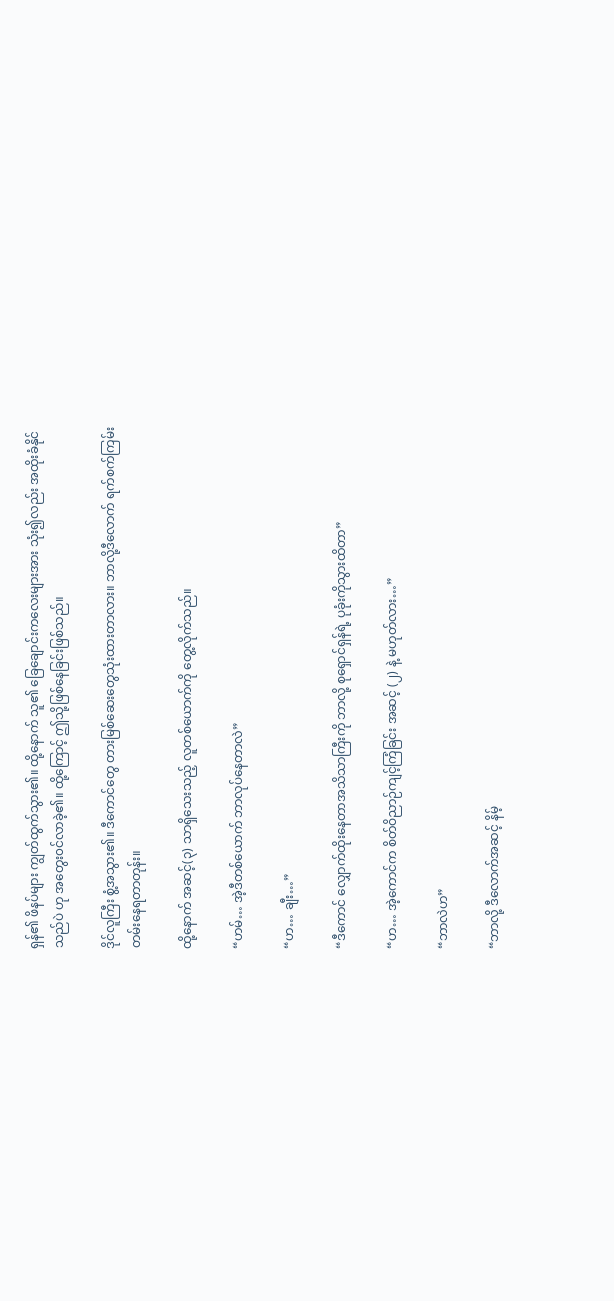ရှန်၏ ဖိနပ်များ ကျွတ်ထွက်သွား၏။ ထို့နောက် သူ၏ ခြေချောင်းကလေးများအား သုံး၍လည်း အထိုးခံနိုင်သည်ပဲ ဟု အတွေး၀င်လာခဲ့၏။ ထို့ကြောင့် ဤသို့ဖြစ်နေခြင်းဖြစ်သည်။

ဒိုင်လူကြီး စွံ့အသွား၏။ ဒီကောင်တွေ တားမြစ်ဆေးတွေသုံးထားတာလား။ ဘာလို့‌ဒီလောက် ရက်စက်ကြမ်းတမ်းနေရတာတုန်း။

ထို့နောက် အဆင့်(၃) သာရှိသေးသည့် လူတစ်ယောက်ကို တွေ့လိုက်သည်။

“ဟမ်… အဲ့ဒီတစ်ယောက် ဘာလုပ်နေတာလဲ”

“ဟ… ချီး…”

“ဒီကောင် လျှောက်ထိုးနေတာအသိသာကြီးကို ဘာလို့ စုရှောင်ရှန်ရဲ့ ပုခုံးကိုသွားထိတာ”

“ဟ… အဲ့ကောင်က စိတ်ဝိညာဉ်ကျင့်ကြံခြင်း အဆင့် (၂) နဲ့ မဟုတ်လား…”

“ဘာလဲဟ”

“ဘာလို့ ဒီလောက်အဆင့် နိမ့်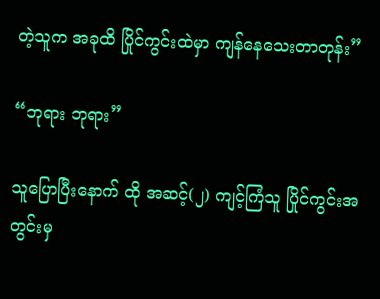တဲ့သူက အခုထိ ပြိုင်ကွင်းထဲမှာ ကျန်နေသေးတာတုန်း”

“ဘုရား ဘုရား”

သူပြောပြီးနောက် ထို အဆင့်(၂) ကျင့်ကြံသူ ပြိုင်ကွင်းအတွင်းမှ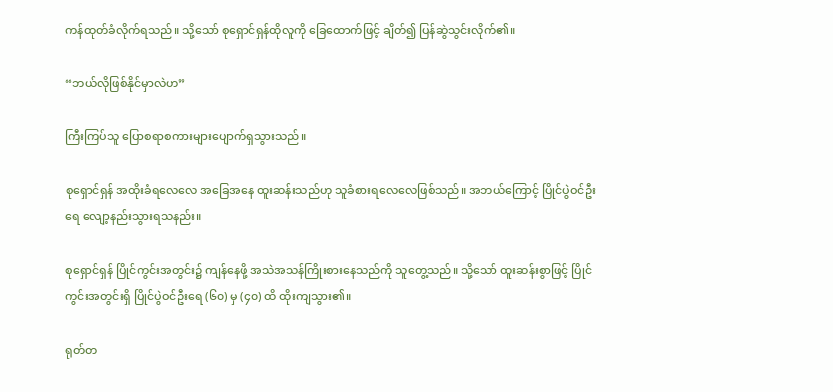ကန်ထုတ်ခံလိုက်ရသည်။ သို့သော် စုရှောင်ရှန်ထိုလူကို ခြေထောက်ဖြင့် ချိတ်၍ ပြန်ဆွဲသွင်းလိုက်၏။

“ဘယ်လိုဖြစ်နိုင်မှာလဲဟ”

ကြီးကြပ်သူ ပြောစရာစကားများပျောက်ရှသွားသည်။

စုရှောင်ရှန် အထိုးခံရလေလေ အခြေအနေ ထူးဆန်းသည်ဟု သူခံစားရလေလေဖြစ်သည်။ အဘယ်ကြောင့် ပြိုင်ပွဲဝင်ဦးရေ လျော့နည်းသွားရသနည်း။

စုရှောင်ရှန် ပြိုင်ကွင်းအတွင်း၌ ကျန်နေဖို့ အသဲအသန်ကြိုးစားနေသည်ကို သူတွေ့သည်။ သို့သော် ထူးဆန်းစွာဖြင့် ပြိုင်ကွင်းအတွင်းရှိ ပြိုင်ပွဲဝင်ဦးရေ (၆၀) မှ (၄၀) ထိ ထိုးကျသွား၏။

ရုတ်တ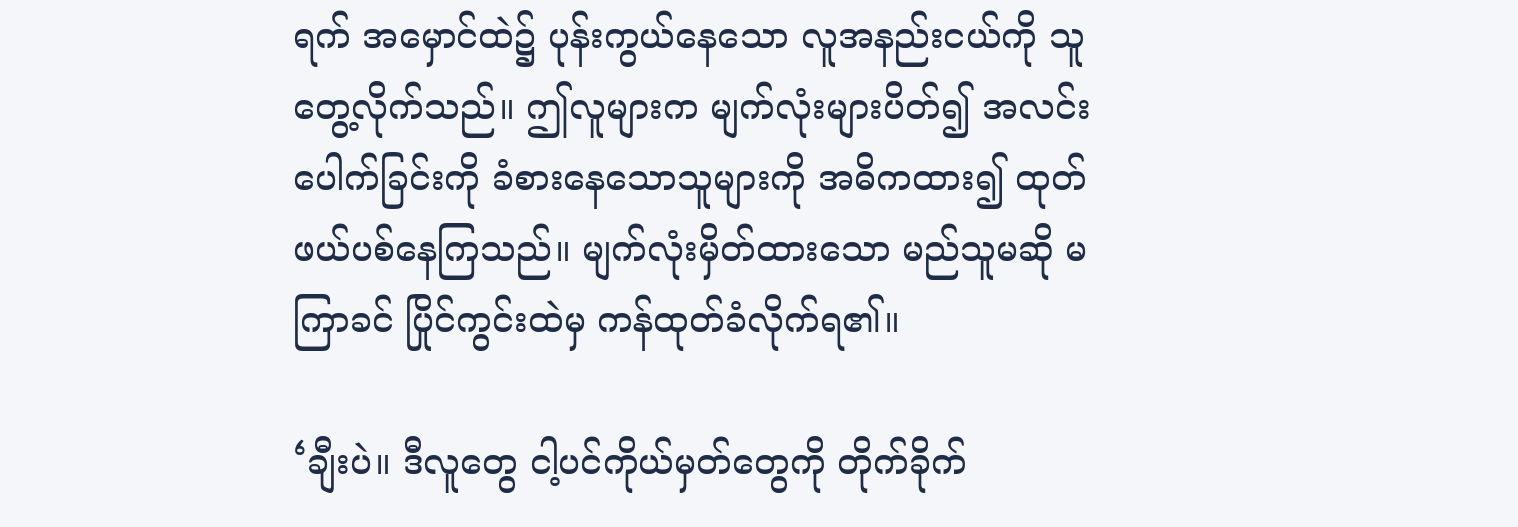ရက် အမှောင်ထဲ၌ ပုန်းကွယ်နေသော လူအနည်းငယ်ကို သူတွေ့လိုက်သည်။ ဤလူများက မျက်လုံးများပိတ်၍ အလင်းပေါက်ခြင်းကို ခံစားနေသောသူများကို အဓိကထား၍ ထုတ်ဖယ်ပစ်နေကြသည်။ မျက်လုံးမှိတ်ထားသော မည်သူမဆို မကြာခင် ပြိုင်ကွင်းထဲမှ ကန်ထုတ်ခံလိုက်ရ၏။

‘ချီးပဲ။ ဒီလူတွေ ငါ့ပင်ကိုယ်မှတ်တွေကို တိုက်ခိုက်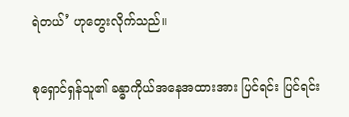ရဲတယ်’ ဟုတွေးလိုက်သည်။

စုရှောင်ရှန်သူ၏ ခန္ဓာကိုယ်အနေအထားအား ပြင်ရင်း ပြင်ရင်း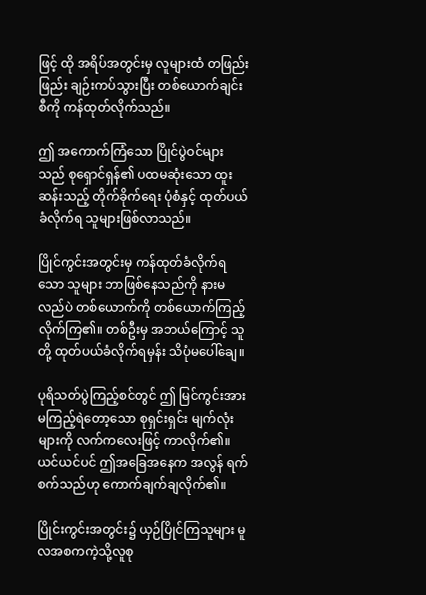ဖြင့် ထို အရိပ်အတွင်းမှ လူများထံ တဖြည်းဖြည်း ချဉ်းကပ်သွားပြီး တစ်ယောက်ချင်းစီကို ကန်ထုတ်လိုက်သည်။

ဤ အကောက်ကြံသော ပြိုင်ပွဲဝင်များသည် စုရှောင်ရှန်၏ ပထမဆုံးသော ထူးဆန်းသည့် တိုက်ခိုက်ရေး ပုံစံနှင့် ထုတ်ပယ်ခံလိုက်ရ သူများဖြစ်လာသည်။

ပြိုင်ကွင်းအတွင်းမှ ကန်ထုတ်ခံလိုက်ရသော သူများ ဘာဖြစ်နေသည်ကို နားမလည်ပဲ တစ်ယောက်ကို တစ်ယောက်ကြည့်လိုက်ကြ၏။ တစ်ဦးမှ အဘယ်ကြောင့် သူတို့ ထုတ်ပယ်ခံလိုက်ရမှန်း သိပုံမပေါ်ချေ။

ပုရိသတ်ပွဲကြည့်စင်တွင် ဤ မြင်ကွင်းအား မကြည့်ရဲတော့သော စုရှင်းရှင်း မျက်လုံးများကို လက်ကလေးဖြင့် ကာလိုက်၏။ ယင်ယင်ပင် ဤအခြေအနေက အလွန် ရက်စက်သည်ဟု ကောက်ချက်ချလိုက်၏။

ပြိုင်းကွင်းအတွင်း၌ ယှဉ်ပြိုင်ကြသူများ မူလအစကကဲ့သို့လူစု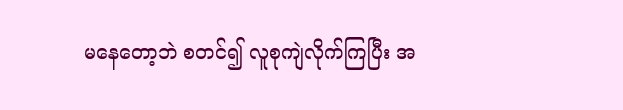မနေတော့ဘဲ စတင်၍ လူစုကျဲလိုက်ကြပြီး အ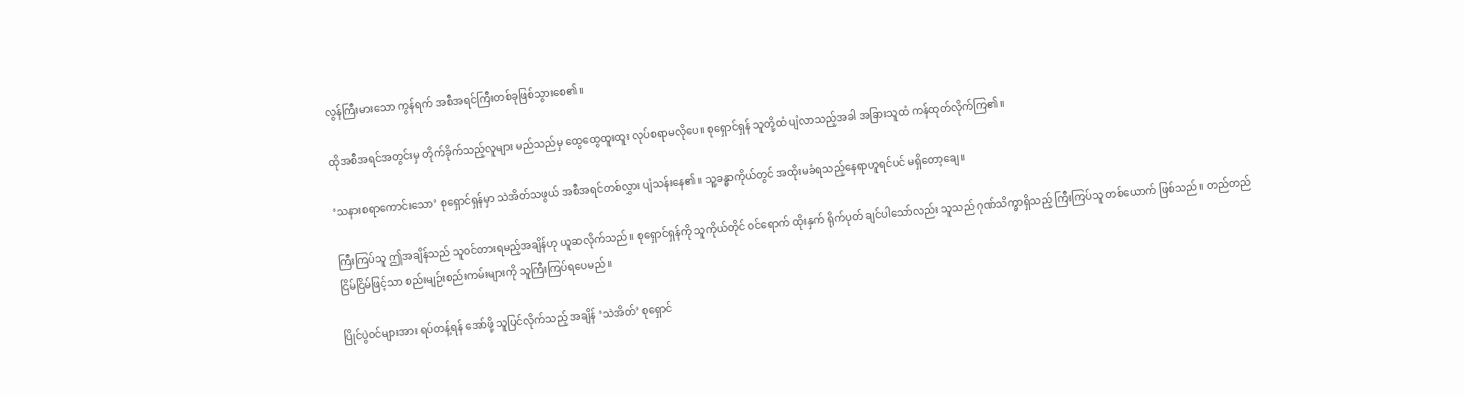လွန်ကြီးမားသော ကွန်ရက် အစီအရင်ကြီးတစ်ခုဖြစ်သွားစေ၏။

ထိုအစီအရင်အတွင်းမှ တိုက်ခိုက်သည့်လူများ မည်သည်မှ ထွေထွေထူးထူး လုပ်စရာမလိုပေ။ စုရှောင်ရှန် သူတို့ထံ ပျံလာသည့်အခါ အခြားသူထံ ကန်ထုတ်လိုက်ကြ၏။

‘သနားစရာကောင်းသော’ စုရှောင်ရှန်မှာ သဲအိတ်သဖွယ် အစီအရင်တစ်လွှား ပျံသန်းနေ၏။ သူ့ခန္ဓာကိုယ်တွင် အထိုးမခံရသည့်နေရာဟူရင်ပင် မရှိတော့ချေ။

ကြီးကြပ်သူ ဤအချိန်သည် သူ၀င်တားရမည့်အချိန်ဟု ယူဆလိုက်သည်။ စုရှောင်ရှန်ကို သူကိုယ်တိုင် ၀င်ရောက် ထိုးနှက် ရိုက်ပုတ် ချင်ပါသော်လည်း သူသည် ဂုဏ်သိက္ခာရှိသည့် ကြီးကြပ်သူ တစ်ယောက် ဖြစ်သည်။ တည်တည်ငြိမ်ငြိမ်ဖြင့်သာ စည်းမျဉ်းစည်းကမ်းများကို သူကြီးကြပ်ရပေမည်။

ပြိုင်ပွဲ၀င်များအား ရပ်တန့်ရန် အော်ဖို့ သူပြင်လိုက်သည့် အချိန် ‘သဲအိတ်’ စုရှောင်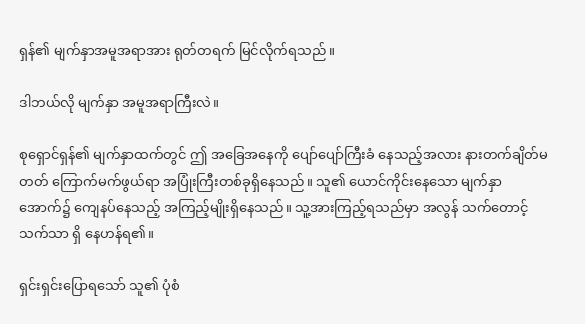ရှန်၏ မျက်နှာအမူအရာအား ရုတ်တရက် မြင်လိုက်ရသည်။

ဒါဘယ်လို မျက်နှာ အမူအရာကြီးလဲ။

စုရှောင်ရှန်၏ မျက်နှာထက်တွင် ဤ အခြေအနေကို ပျော်ပျော်ကြီးခံ နေသည့်အလား နားတက်ချိတ်မတတ် ကြောက်မက်ဖွယ်ရာ အပြုံးကြီးတစ်ခုရှိနေသည်။ သူ၏ ယောင်ကိုင်းနေသော မျက်နှာအောက်၌ ကျေနပ်နေသည့် အကြည့်မျိုးရှိနေသည်။ သူ့အားကြည့်ရသည်မှာ အလွန် သက်တောင့်သက်သာ ရှိ နေဟန်ရ၏။

ရှင်းရှင်းပြောရသော် သူ၏ ပုံစံ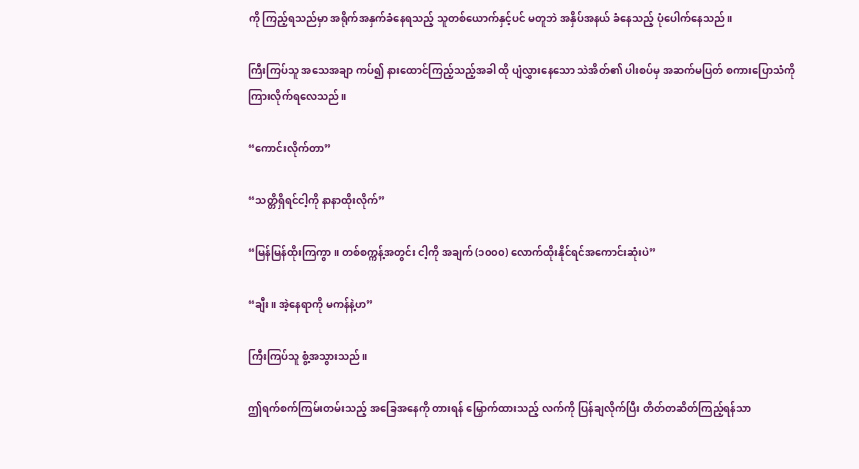ကို ကြည့်ရသည်မှာ အရိုက်အနှက်ခံနေရသည့် သူတစ်ယောက်နှင့်ပင် မတူဘဲ အနှိပ်အနယ် ခံနေသည့် ပုံပေါက်နေသည်။

ကြီးကြပ်သူ အသေအချာ ကပ်၍ နားထောင်ကြည့်သည့်အခါ ထို ပျံလွှားနေသော သဲအိတ်၏ ပါးစပ်မှ အဆက်မပြတ် စကားပြောသံကိုကြားလိုက်ရလေသည်။

“ကောင်းလိုက်တာ”

“သတ္တိရှိရင်ငါ့ကို နာနာထိုးလိုက်”

“မြန်မြန်ထိုးကြကွာ။ တစ်စက္ကန့်အတွင်း ငါ့ကို အချက် (၁၀၀၀) လောက်ထိုးနိုင်ရင်အကောင်းဆုံးပဲ”

“ချီး။ အဲ့နေရာကို မကန်နဲ့ဟ”

ကြီးကြပ်သူ ‌စွံ့အသွားသည်။

ဤရက်စက်ကြမ်းတမ်းသည့် အခြေအနေကို တားရန် မြှောက်ထားသည့် လက်ကို ပြန်ချလိုက်ပြီး တိတ်တဆိတ်ကြည့်ရန်သာ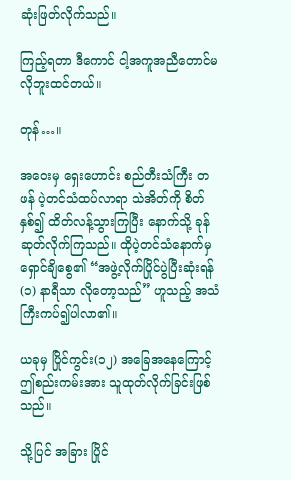ဆုံးဖြတ်လိုက်သည်။

ကြည့်ရတာ ဒီကောင် ငါ့အကူအညီတောင်မလိုဘူးထင်တယ်။

တုန်…။

အဝေးမှ ရှေးဟောင်း စည်တီးသံကြီး တဖန် ပဲ့တင်သံထပ်လာရာ သဲအိတ်ကို စိတ်နှစ်၍ ထိတ်လန့်သွားကြပြီး နောက်သို့ ခုန်ဆုတ်လိုက်ကြသည်။ ထိုပဲ့တင်သံနောက်မှ ရှောင်ချိစွေ၏ “အဖွဲ့လိုက်ပြိုင်ပွဲပြီးဆုံးရန် (၁) နာရီသာ လိုတော့သည်” ဟူသည့် အသံကြီးကပ်၍ပါလာ၏။

ယခုမှ ပြိုင်ကွင်း(၁၂) အခြေအနေကြောင့် ဤစည်းကမ်းအား သူထုတ်လိုက်ခြင်းဖြစ်သည်။

သို့ပြင် အခြား ပြိုင်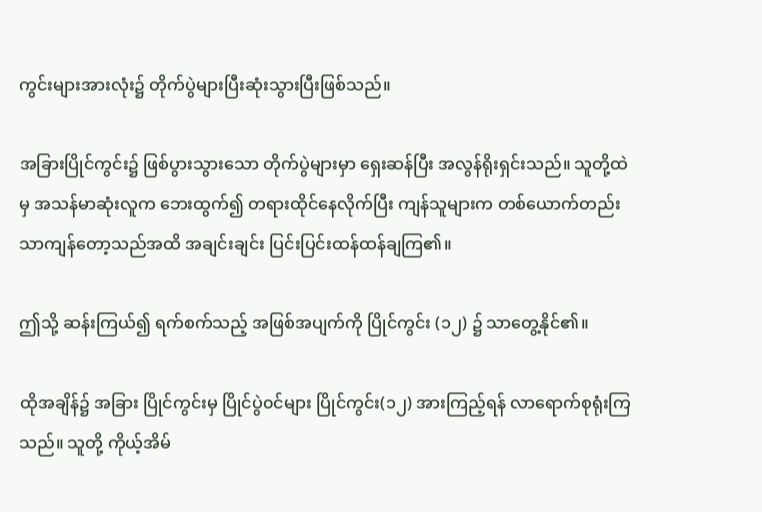ကွင်းများအားလုံး၌ တိုက်ပွဲများပြီးဆုံးသွားပြီးဖြစ်သည်။

အခြားပြိုင်ကွင်း၌ ဖြစ်ပွားသွားသော တိုက်ပွဲများမှာ ရှေးဆန်ပြီး အလွန်ရိုးရှင်းသည်။ သူတို့ထဲမှ အသန်မာဆုံးလူက ဘေးထွက်၍ တရားထိုင်နေလိုက်ပြီး ကျန်သူများက တစ်ယောက်တည်းသာကျန်တော့သည်အထိ အချင်းချင်း ပြင်းပြင်းထန်ထန်ချကြ၏။

ဤသို့ ဆန်းကြယ်၍ ရက်စက်သည့် အဖြစ်အပျက်ကို ပြိုင်ကွင်း (၁၂) ၌ သာတွေ့နိုင်၏။

ထိုအချိန်၌ အခြား ပြိုင်ကွင်းမှ ပြိုင်ပွဲ၀င်များ ပြိုင်ကွင်း(၁၂) အားကြည့်ရန် လာရောက်စုရုံးကြသည်။ သူတို့ ကိုယ့်အိမ်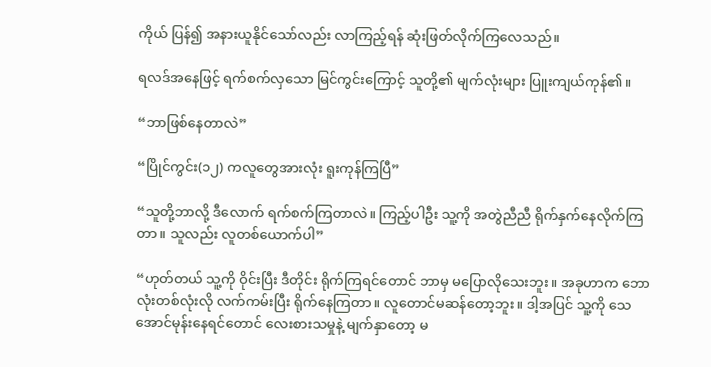ကိုယ် ပြန်၍ အနားယူနိုင်သော်လည်း လာကြည့်ရန် ဆုံးဖြတ်လိုက်ကြလေသည်။

ရလဒ်အနေဖြင့် ရက်စက်လှသော မြင်ကွင်းကြောင့် သူတို့၏ မျက်လုံးများ ပြူးကျယ်ကုန်၏။

“ဘာဖြစ်နေတာလဲ”

“ပြိုင်ကွင်း(၁၂) ကလူတွေအားလုံး ရူးကုန်ကြပြီ”

“သူတို့ဘာလို့ ဒီလောက် ရက်စက်ကြတာလဲ။ ကြည့်ပါဦး သူ့ကို အတွဲညီညီ ရိုက်နှက်နေလိုက်ကြတာ။ သူလည်း လူတစ်ယောက်ပါ”

“ဟုတ်တယ် သူ့ကို ဝိုင်းပြီး ဒီတိုင်း ရိုက်ကြရင်တောင် ဘာမှ မပြောလိုသေးဘူး။ အခုဟာက ဘောလုံးတစ်လုံးလို လက်ကမ်းပြီး ရိုက်နေကြတာ။ လူတောင်မ‌ဆန်တော့ဘူး။ ဒါ့အပြင် သူ့ကို သေအောင်မုန်းနေရင်တောင် လေးစားသမှုနဲ့ မျက်နှာတော့ မ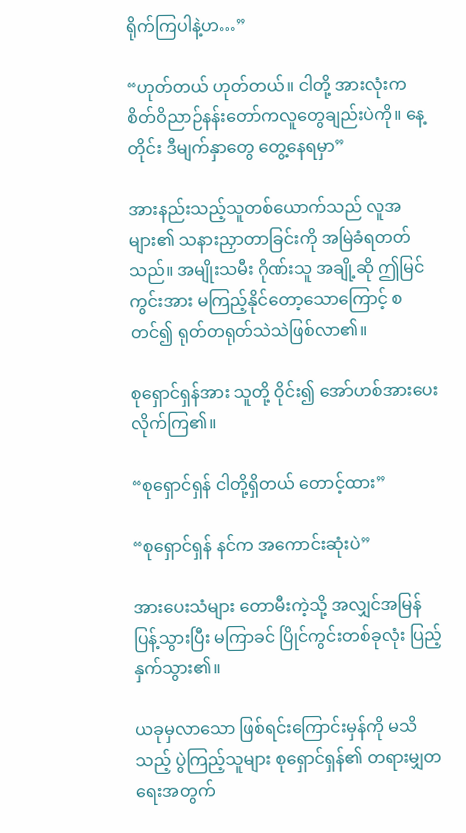ရိုက်ကြပါနဲ့ဟ…”

“ဟုတ်တယ် ဟုတ်တယ်။ ငါတို့ အားလုံးက စိတ်ဝိညာဉ်နန်းတော်ကလူတွေချည်းပဲကို။ နေ့တိုင်း ဒီမျက်နှာတွေ တွေ့နေရမှာ”

အားနည်းသည့်သူတစ်ယောက်သည် လူအများ၏ သနားညှာတာခြင်းကို အမြဲခံရတတ်သည်။ အမျိုးသမီး ဂိုဏ်းသူ အချို့ဆို ဤမြင်ကွင်းအား မကြည့်နိုင်တော့သောကြောင့် စတင်၍ ရုတ်တရုတ်သဲသဲဖြစ်လာ၏။

စုရှောင်ရှန်အား သူတို့ ဝိုင်း၍ အော်ဟစ်အားပေးလိုက်ကြ၏။

“စုရှောင်ရှန် ငါတို့ရှိတယ် တောင့်ထား”

“စုရှောင်ရှန် နင်က အကောင်းဆုံးပဲ”

အားပေးသံများ တောမီးကဲ့သို့ အလျှင်အမြန် ပြန့်သွားပြီး မကြာခင် ပြိုင်ကွင်းတစ်ခုလုံး ပြည့်နှက်သွား၏။

ယခုမှလာသော ဖြစ်ရင်းကြောင်းမှန်ကို မသိသည့် ပွဲကြည့်သူများ စုရှောင်ရှန်၏ တရားမျှတရေးအတွက်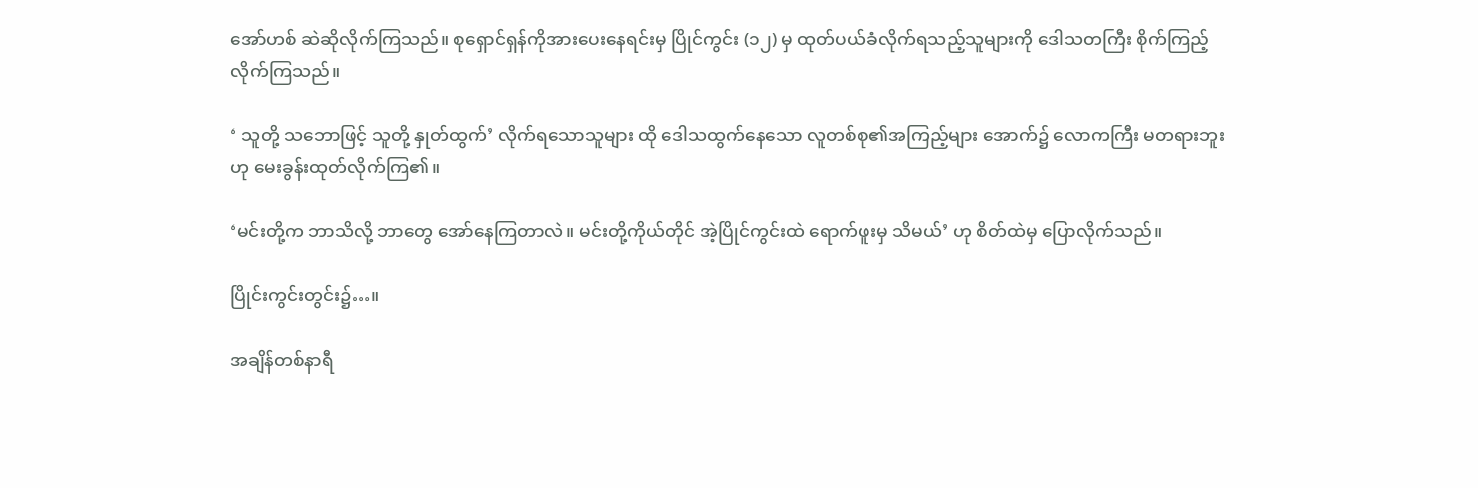အော်ဟစ် ဆဲဆိုလိုက်ကြသည်။ စုရှောင်ရှန်ကိုအားပေးနေရင်းမှ ပြိုင်ကွင်း (၁၂) မှ ထုတ်ပယ်ခံလိုက်ရသည့်သူများကို ဒေါသတကြီး စိုက်ကြည့်လိုက်ကြသည်။

‘ သူတို့ သဘောဖြင့် သူတို့ နှုတ်ထွက်’ လိုက်ရသောသူများ ထို‌ ဒေါသထွက်‌နေသော လူတစ်စု၏အကြည့်များ‌ အောက်၌ လောကကြီး မတရားဘူးဟု မေးခွန်းထုတ်လိုက်ကြ၏။

‘မင်းတို့က ဘာသိလို့ ဘာတွေ အော်နေကြတာလဲ။ မင်းတို့ကိုယ်တိုင် အဲ့ပြိုင်ကွင်းထဲ ရောက်ဖူးမှ သိမယ်’ ဟု စိတ်ထဲမှ ပြောလိုက်သည်။

ပြိုင်းကွင်းတွင်း၌…။

အချိန်တစ်နာရီ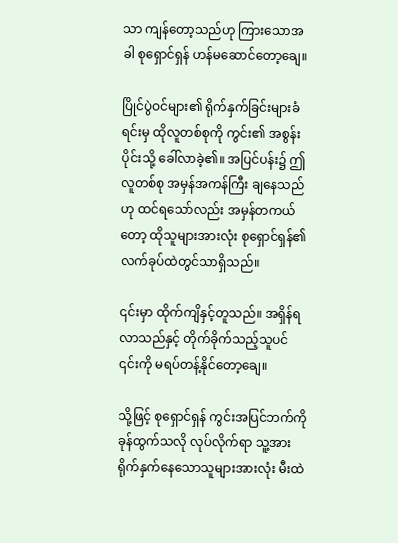သာ ကျန်တော့သည်ဟု ကြားသောအခါ စုရှောင်ရှန် ဟန်မဆောင်တော့ချေ။

ပြိုင်ပွဲဝင်များ၏ ရိုက်နှက်ခြင်းများခံရင်းမှ ထိုလူတစ်စုကို ကွင်း၏ အစွန်းပိုင်းသို့ ခေါ်လာခဲ့၏။ အပြင်ပန်း၌ ဤလူတစ်စု အမှန်အကန်ကြီး ချနေသည်ဟု ထင်ရသော်လည်း အမှန်တကယ်တော့ ထိုသူများအားလုံး စုရှောင်ရှန်၏ လက်ခုပ်ထဲတွင်သာရှိသည်။

၎င်းမှာ ထိုက်ကျိနှင့်တူသည်။ အရှိန်ရလာသည်နှင့် တိုက်ခိုက်သည့်သူပင် ၎င်းကို မရပ်တန့်နိုင်တော့ချေ။

သို့ဖြင့် စုရှောင်ရှန် ကွင်းအပြင်ဘက်ကို ခုန်ထွက်သလို လုပ်လိုက်ရာ သူ့အား ရိုက်နှက်နေသောသူများအားလုံး မီးထဲ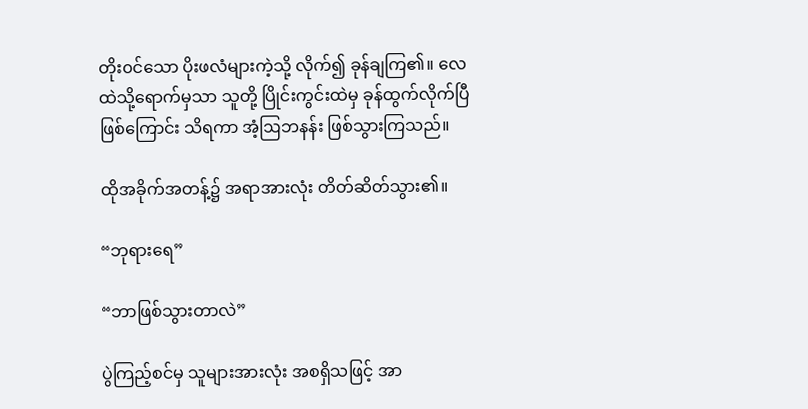တိုး၀င်သော ပိုးဖလံများကဲ့သို့ လိုက်၍ ခုန်ချကြ၏။ လေထဲသို့ရောက်မှသာ သူတို့ ပြိုင်းကွင်းထဲမှ ခုန်ထွက်လိုက်ပြီဖြစ်ကြောင်း သိရကာ အံ့ဩဘနန်း ဖြစ်သွားကြသည်။

ထိုအခိုက်အတန့်၌ အရာအားလုံး တိတ်ဆိတ်သွား၏။

“ဘုရားရေ”

“ဘာဖြစ်သွားတာလဲ”

ပွဲကြည့်စင်မှ သူများအားလုံး အစရှိသဖြင့် ‌အာ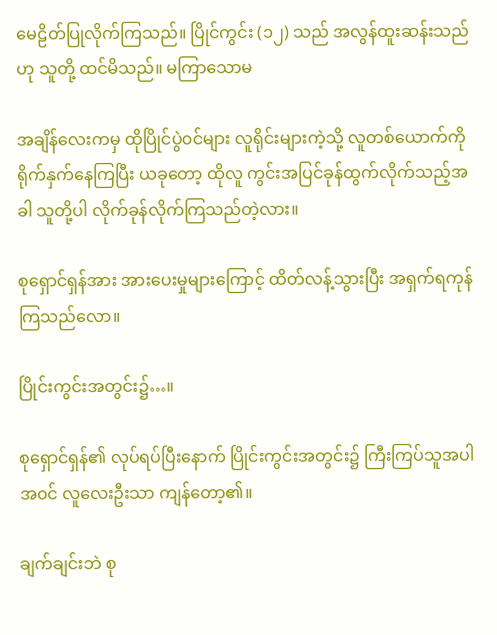မေဠိတ်ပြုလိုက်ကြသည်။ ပြိုင်ကွင်း (၁၂) သည် အလွန်ထူးဆန်းသည်ဟု သူတို့ ထင်မိသည်။ မကြာသောမ

အချိန်လေးကမှ ထိုပြိုင်ပွဲ၀င်များ လူရိုင်းများကဲ့သို့ လူတစ်ယောက်ကို ရိုက်နှက်နေကြပြီး ယခုတော့ ထိုလူ ကွင်းအပြင်ခုန်ထွက်လိုက်သည့်အခါ သူတို့ပါ လိုက်ခုန်လိုက်ကြသည်တဲ့လား။

စုရှောင်ရှန်အား အားပေးမှုများကြောင့် ထိတ်လန့်သွားပြီး အရှက်ရကုန်ကြသည်လော။

ပြိုင်းကွင်းအတွင်း၌…။

စုရှောင်ရှန်၏ လုပ်ရပ်ပြီးနောက် ပြိုင်းကွင်းအတွင်း၌ ‌ကြီးကြပ်သူအပါအ၀င် လူလေးဦးသာ ကျန်တော့၏။

ချက်ချင်းဘဲ စု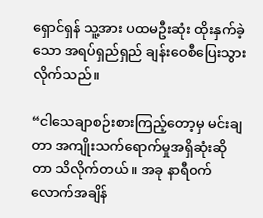ရှောင်ရှန် သူ့အား ပထမဦးဆုံး ထိုးနှက်ခဲ့သော အရပ်ရှည်ရှည် ချန်းဝေစီပြေးသွားလိုက်သည်။

“ငါသေချာစဉ်းစားကြည့်တော့မှ မင်းချတာ အကျိုးသက်ရောက်မှုအရှိဆုံးဆိုတာ သိလိုက်တယ်။ အခု နာရီ၀က်လောက်အချိန်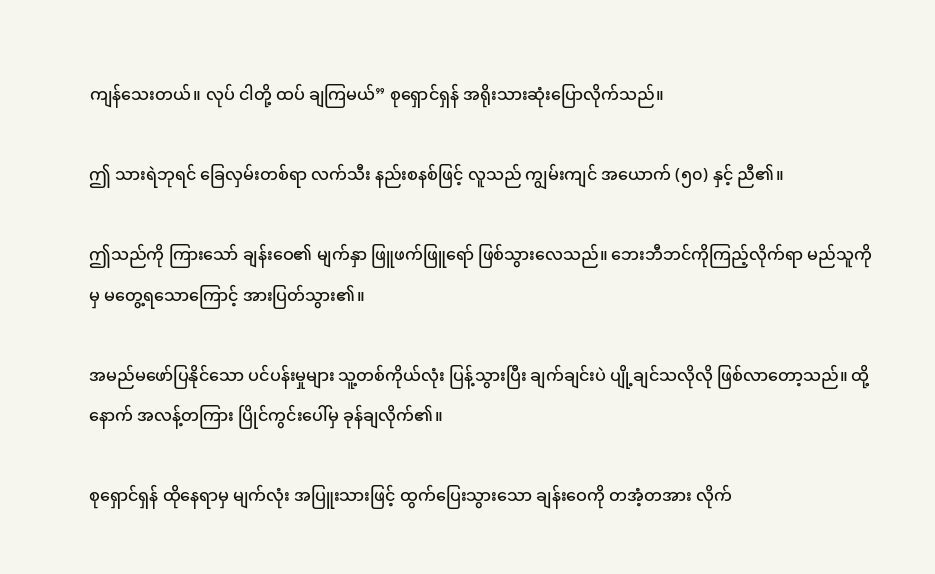ကျန်သေးတယ်။ လုပ် ငါတို့ ထပ် ချကြမယ်” စုရှောင်ရှန် အရိုးသားဆုံးပြောလိုက်သည်။

ဤ သားရဲဘုရင် ခြေလှမ်းတစ်ရာ လက်သီး နည်းစနစ်ဖြင့် လူသည် ကျွမ်းကျင် အယောက် (၅၀) နှင့် ညီ၏။

ဤသည်ကို ကြားသော် ချန်းဝေ၏ မျက်နှာ ဖြူဖက်ဖြူရော် ဖြစ်သွားလေသည်။ ဘေးဘီဘင်ကိုကြည့်လိုက်ရာ မည်သူကို မှ မတွေ့ရသောကြောင့် အားပြတ်သွား၏။

အမည်မဖော်ပြနိုင်သော ပင်ပန်းမှုများ သူ့တစ်ကိုယ်လုံး ပြန့်သွားပြီး ချက်ချင်းပဲ ပျို့ချင်သလိုလို ဖြစ်လာ‌တော့သည်။ ထို့နောက် အလန့်တကြား ပြိုင်ကွင်းပေါ်မှ ခုန်ချလိုက်၏။

စုရှောင်ရှန် ထိုနေရာမှ မျက်လုံး အပြူးသားဖြင့် ထွက်ပြေးသွားသော ချန်းဝေကို တအံ့တအား လိုက်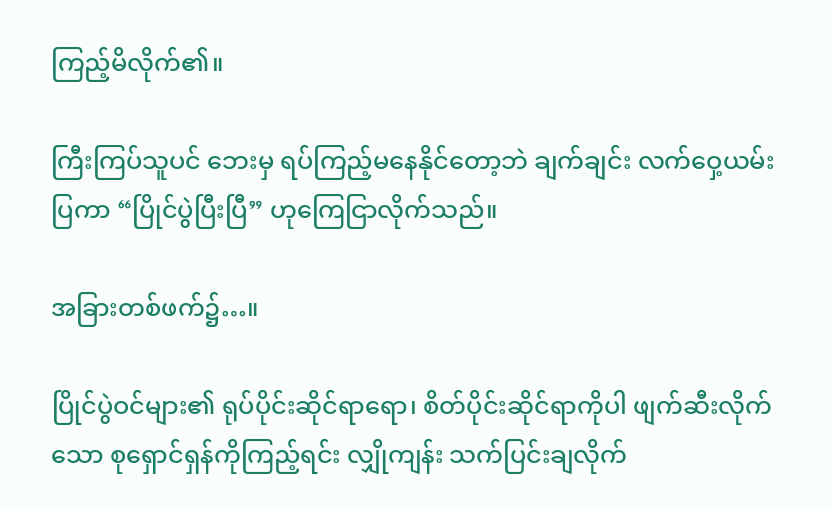ကြည့်မိလိုက်၏။

ကြီးကြပ်သူပင် ဘေးမှ ရပ်ကြည့်မနေနိုင်တော့ဘဲ ချက်ချင်း လက်ဝှေ့ယမ်းပြကာ “ပြိုင်ပွဲပြီးပြီ” ဟုကြေငြာလိုက်သည်။

အခြားတစ်ဖက်၌…။

ပြိုင်ပွဲဝင်များ၏ ရုပ်ပိုင်းဆိုင်ရာရော၊ စိတ်ပိုင်းဆိုင်ရာကိုပါ ဖျက်ဆီးလိုက်သော စုရှောင်ရှန်ကိုကြည့်ရင်း လျှိုကျန်း သက်ပြင်းချလိုက်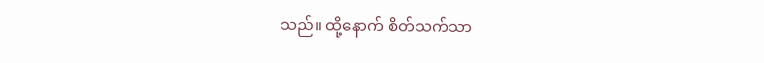သည်။ ထို့နောက် စိတ်သက်သာ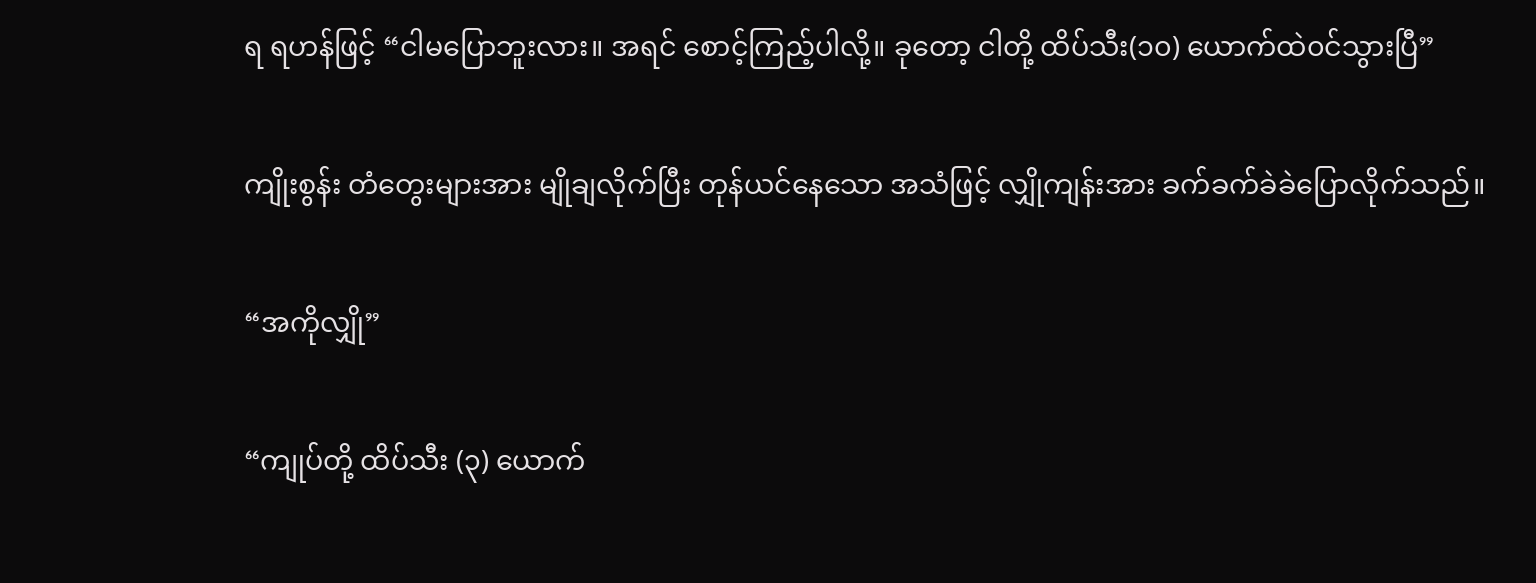ရ ရဟန်ဖြင့် “ငါမပြောဘူးလား။ အရင် စောင့်ကြည့်ပါလို့။ ခုတော့ ငါတို့ ထိပ်သီး(၁၀) ယောက်ထဲ၀င်သွားပြီ”

ကျိုးစွန်း တံတွေးများအား မျိုချလိုက်ပြီး တုန်ယင်နေသော အသံဖြင့် လျှိုကျန်းအား ခက်ခက်ခဲခဲပြောလိုက်သည်။

“အကိုလျှို”

“ကျုပ်တို့ ထိပ်သီး (၃) ယောက်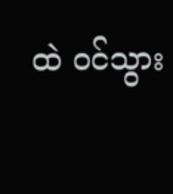ထဲ ၀င်သွား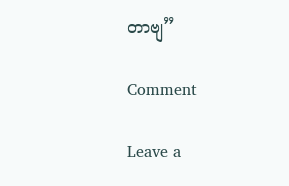တာဗျ”

Comment

Leave a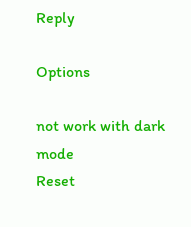Reply

Options

not work with dark mode
Reset